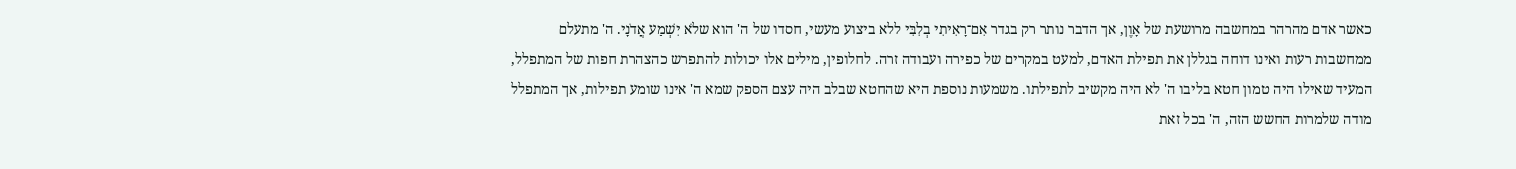כאשר אדם מהרהר במחשבה מרושעת של אָוֶן, אך הדבר נותר רק בגדר אִם־רָאִיתִי בְלִבִּי ללא ביצוע מעשי, חסדו של ה' הוא שלֹא יִשְׁמַע אֲדֹנָי. ה' מתעלם ממחשבות רעות ואינו דוחה בגללן את תפילת האדם, למעט במקרים של כפירה ועבודה זרה. לחלופין, מילים אלו יכולות להתפרש כהצהרת חפות של המתפלל, המעיד שאילו היה טמון חטא בליבו ה' לא היה מקשיב לתפילתו. משמעות נוספת היא שהחטא שבלב היה עצם הספק שמא ה' אינו שומע תפילות, אך המתפלל מודה שלמרות החשש הזה, ה' בכל זאת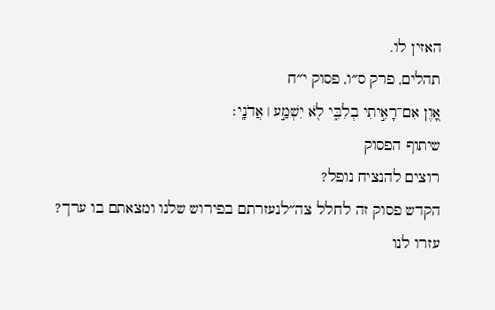האזין לו.
תהלים, פרק ס״ו, פסוק י״ח
אָ֭וֶן אִם־רָאִ֣יתִי בְלִבִּ֑י לֹ֖א יִשְׁמַ֣ע ׀ אֲדֹנָֽי׃
שיתוף הפסוק
רוצים להנציח נופל?
הקדש פסוק זה לחלל צה״לנעזרתם בפירוש שלנו ומצאתם בו ערך?
עזרו לנו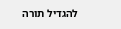להגדיל תורה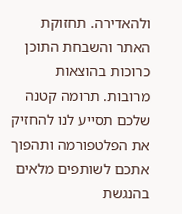ולהאדירה. תחזוקת האתר והשבחת התוכן כרוכות בהוצאות מרובות. תרומה קטנה שלכם תסייע לנו להחזיק את הפלטפורמה ותהפוך אתכם לשותפים מלאים בהנגשת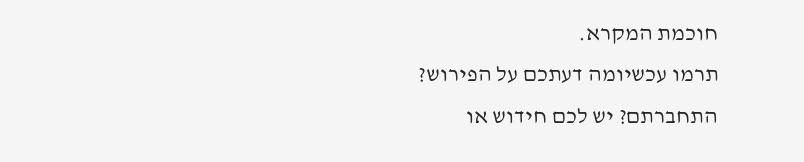חוכמת המקרא.
תרמו עכשיומה דעתכם על הפירוש?
התחברתם? יש לכם חידוש או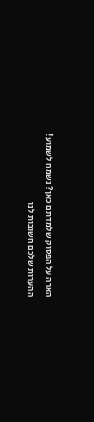הארה על הפסוק שלמדתם כאן? נשמח לשמוע!
ההערות שלכם חשובות לנו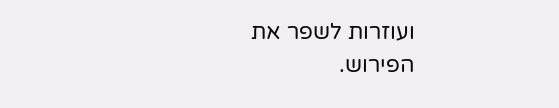ועוזרות לשפר את הפירוש.